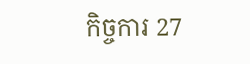កិច្ចការ 27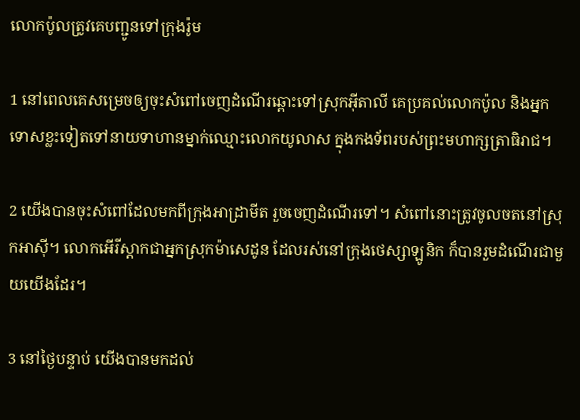លោកប៉ូលត្រូវគេបញ្ជូនទៅក្រុងរ៉ូម

1 នៅពេលគេសម្រេចឲ្យចុះសំពៅចេញដំណើរឆ្ពោះទៅស្រុកអ៊ីតា‌លី គេប្រគល់លោកប៉ូល និងអ្នកទោសខ្លះទៀតទៅនាយទាហានម្នាក់ឈ្មោះលោកយូលាស ក្នុងកង‌ទ័ពរបស់ព្រះ‌មហា‌ក្សត្រា‌ធិរាជ។

2 យើងបានចុះសំពៅដែលមកពីក្រុងអាដ្រា‌មីត រួចចេញដំណើរទៅ។ សំពៅនោះត្រូវចូលចតនៅស្រុកអាស៊ី។ លោកអើរី‌ស្ដាកជាអ្នកស្រុកម៉ាសេ‌ដូន ដែលរស់នៅក្រុងថេស្សា‌ឡូនិក ក៏បានរួមដំណើរជាមួយយើងដែរ។

3 នៅថ្ងៃបន្ទាប់ យើងបានមកដល់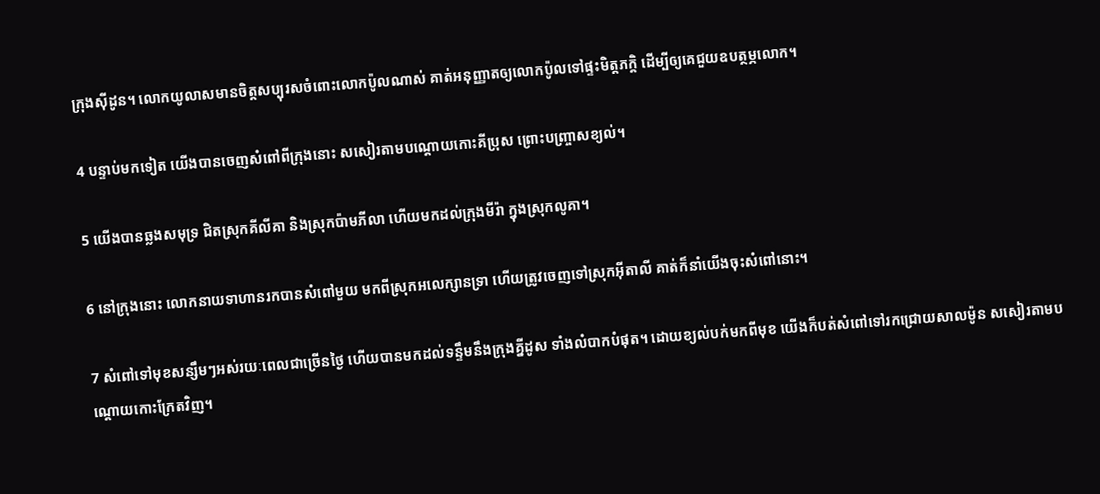ក្រុងស៊ីដូន។ លោកយូលាសមានចិត្តសប្បុរសចំពោះលោកប៉ូលណាស់ គាត់អនុញ្ញាតឲ្យលោកប៉ូលទៅផ្ទះមិត្ត‌ភក្ដិ ដើម្បីឲ្យគេជួយឧបត្ថម្ភលោក។

4 បន្ទាប់មកទៀត យើងបានចេញសំពៅពីក្រុងនោះ សសៀរតាមបណ្ដោយកោះគីប្រុស ព្រោះបញ្ច្រាសខ្យល់។

5 យើងបានឆ្លងសមុទ្រ ជិតស្រុកគីលី‌គា និងស្រុកប៉ាម‌ភីលា ហើយមកដល់ក្រុងមីរ៉ា ក្នុងស្រុកលូគា។

6 នៅក្រុងនោះ លោកនាយទាហានរកបានសំពៅមួយ មកពីស្រុកអលេ‌ក្សាន‌ទ្រា ហើយត្រូវចេញទៅស្រុកអ៊ីតា‌លី គាត់ក៏នាំយើងចុះសំពៅនោះ។

7 សំពៅទៅមុខសន្សឹមៗអស់រយៈពេលជាច្រើនថ្ងៃ ហើយបានមកដល់ទន្ទឹមនឹងក្រុងគ្នីដូស ទាំងលំបាកបំផុត។ ដោយខ្យល់បក់មកពីមុខ យើងក៏បត់សំពៅទៅរកជ្រោយសាល‌ម៉ូន សសៀរតាមបណ្ដោយកោះក្រែតវិញ។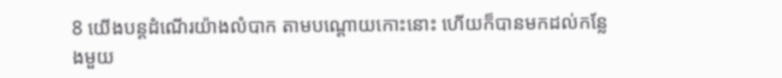8 យើងបន្តដំណើរយ៉ាងលំបាក តាមបណ្ដោយកោះនោះ ហើយក៏បានមកដល់កន្លែងមួយ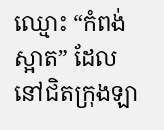ឈ្មោះ “កំពង់ស្អាត” ដែលនៅជិតក្រុងឡា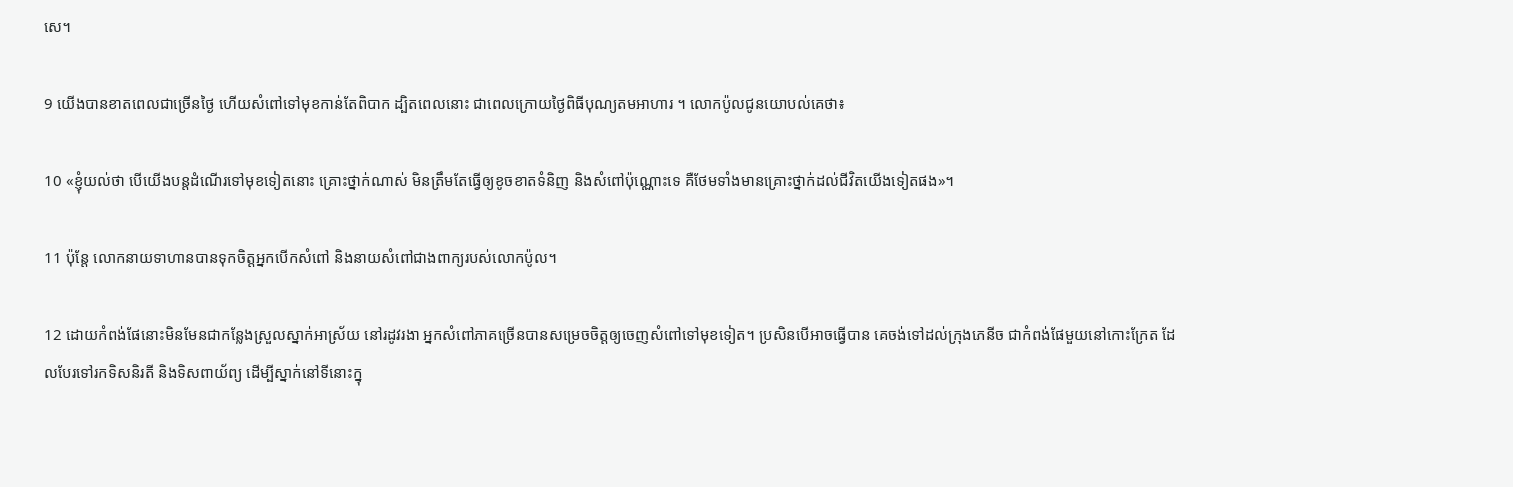សេ។

9 យើងបានខាតពេលជាច្រើនថ្ងៃ ហើយសំពៅទៅមុខកាន់តែពិបាក ដ្បិតពេលនោះ ជាពេលក្រោយថ្ងៃពិធីបុណ្យតមអាហារ ។ លោកប៉ូលជូនយោបល់គេថា៖

10 «ខ្ញុំយល់ថា បើយើងបន្តដំណើរទៅមុខទៀតនោះ គ្រោះថ្នាក់ណាស់ មិនត្រឹមតែធ្វើឲ្យខូចខាតទំនិញ និងសំពៅប៉ុណ្ណោះទេ គឺថែមទាំងមានគ្រោះថ្នាក់ដល់ជីវិតយើងទៀតផង»។

11 ប៉ុន្តែ លោកនាយទាហានបានទុកចិត្តអ្នកបើកសំពៅ និងនាយសំពៅជាងពាក្យរបស់លោកប៉ូល។

12 ដោយកំពង់‌ផែនោះមិនមែនជាកន្លែងស្រួលស្នាក់អាស្រ័យ នៅរដូវរងា អ្នកសំពៅភាគច្រើនបានសម្រេចចិត្តឲ្យចេញសំពៅទៅមុខទៀត។ ប្រសិនបើអាចធ្វើបាន គេចង់ទៅដល់ក្រុងភេនីច ជាកំពង់‌ផែមួយនៅកោះក្រែត ដែលបែរទៅរកទិសនិរតី និងទិសពាយ័ព្យ ដើម្បីស្នាក់នៅទីនោះក្នុ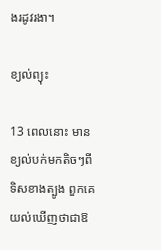ងរដូវរងា។

ខ្យល់ព្យុះ

13 ពេលនោះ មានខ្យល់បក់មកតិចៗពីទិសខាងត្បូង ពួកគេយល់ឃើញថាជាឱ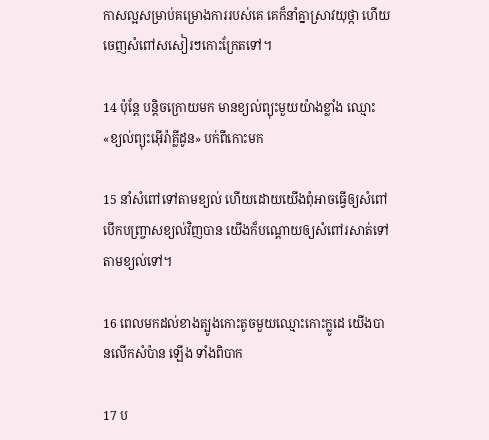កាសល្អសម្រាប់គម្រោង‌ការរបស់គេ គេក៏នាំគ្នាស្រាវយុថ្កា ហើយចេញសំពៅសសៀរៗកោះក្រែតទៅ។

14 ប៉ុន្តែ បន្តិចក្រោយមក មានខ្យល់ព្យុះមួយយ៉ាងខ្លាំង ឈ្មោះ «ខ្យល់ព្យុះអ៊ើរ៉ា‌គ្លីដូន» បក់ពីកោះមក

15 នាំសំពៅទៅតាមខ្យល់ ហើយដោយយើងពុំអាចធ្វើឲ្យសំពៅបើកបញ្ច្រាសខ្យល់វិញបាន យើងក៏បណ្ដោយឲ្យសំពៅរសាត់ទៅតាមខ្យល់ទៅ។

16 ពេលមកដល់ខាងត្បូងកោះតូចមួយឈ្មោះកោះក្លូដេ យើងបានលើកសំប៉ាន ឡើង ទាំងពិបាក

17 ប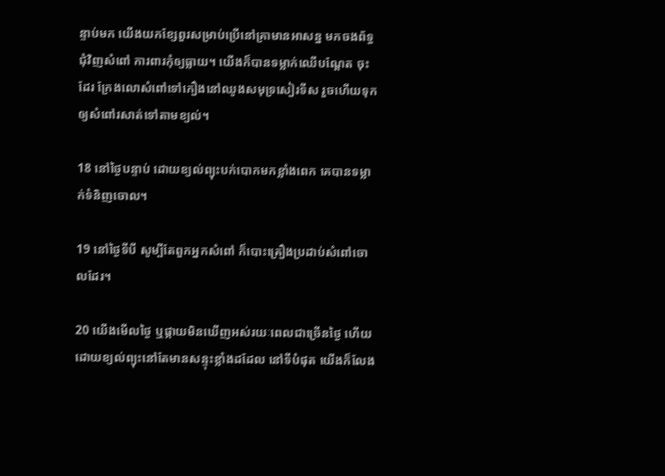ន្ទាប់មក យើងយកខ្សែ‌ពួរសម្រាប់ប្រើនៅគ្រាមានអាសន្ន មកចងព័ទ្ធជុំ‌វិញសំពៅ ការ‌ពារកុំឲ្យធ្លាយ។ យើងក៏បានទម្លាក់ឈើបណ្ដែត ចុះដែរ ក្រែងលោសំពៅទៅកឿងនៅឈូងសមុទ្រសៀរ‌ទីស រួចហើយទុកឲ្យសំពៅរសាត់ទៅតាមខ្យល់។

18 នៅថ្ងៃបន្ទាប់ ដោយខ្យល់ព្យុះបក់បោកមកខ្លាំងពេក គេបានទម្លាក់ទំនិញចោល។

19 នៅថ្ងៃទីបី សូម្បីតែពួកអ្នកសំពៅ ក៏បោះគ្រឿងប្រដាប់សំពៅចោលដែរ។

20 យើងមើលថ្ងៃ ឬផ្កាយមិនឃើញអស់រយៈពេលជាច្រើនថ្ងៃ ហើយដោយខ្យល់ព្យុះនៅតែមានសន្ទុះខ្លាំងដដែល នៅទីបំផុត យើងក៏លែង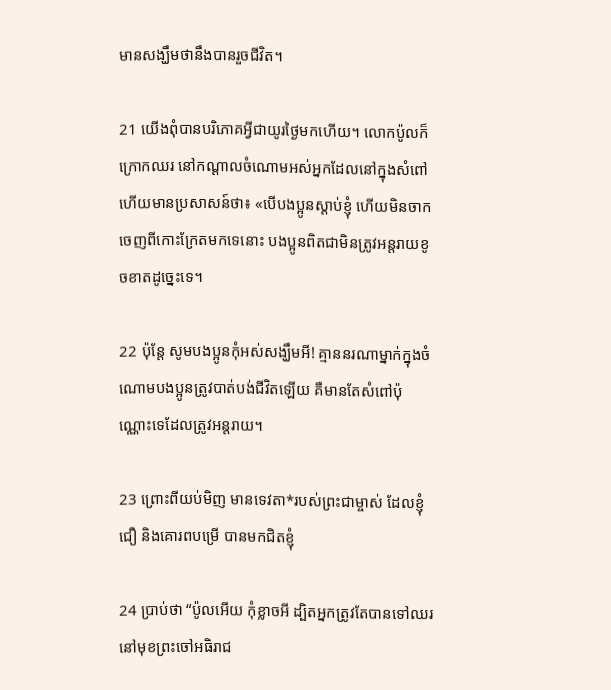មានសង្ឃឹមថានឹងបានរួចជីវិត។

21 យើងពុំបានបរិភោគអ្វីជាយូរថ្ងៃមកហើយ។ លោកប៉ូលក៏ក្រោកឈរ នៅកណ្ដាលចំណោមអស់អ្នកដែលនៅក្នុងសំពៅ ហើយមានប្រសាសន៍ថា៖ «បើបង‌ប្អូនស្ដាប់ខ្ញុំ ហើយមិនចាកចេញពីកោះក្រែតមកទេនោះ បង‌ប្អូនពិតជាមិនត្រូវអន្តរាយខូចខាតដូច្នេះទេ។

22 ប៉ុន្តែ សូមបង‌ប្អូនកុំអស់សង្ឃឹមអី! គ្មាននរណាម្នាក់ក្នុងចំណោមបង‌ប្អូនត្រូវបាត់បង់ជីវិតឡើយ គឺមានតែសំពៅប៉ុណ្ណោះទេដែលត្រូវអន្តរាយ។

23 ព្រោះពីយប់‌មិញ មានទេវតា*របស់ព្រះ‌ជាម្ចាស់ ដែលខ្ញុំជឿ និងគោរពបម្រើ បានមកជិតខ្ញុំ

24 ប្រាប់ថា “ប៉ូលអើយ កុំខ្លាចអី ដ្បិតអ្នកត្រូវតែបានទៅឈរនៅមុខព្រះ‌ចៅអធិ‌រាជ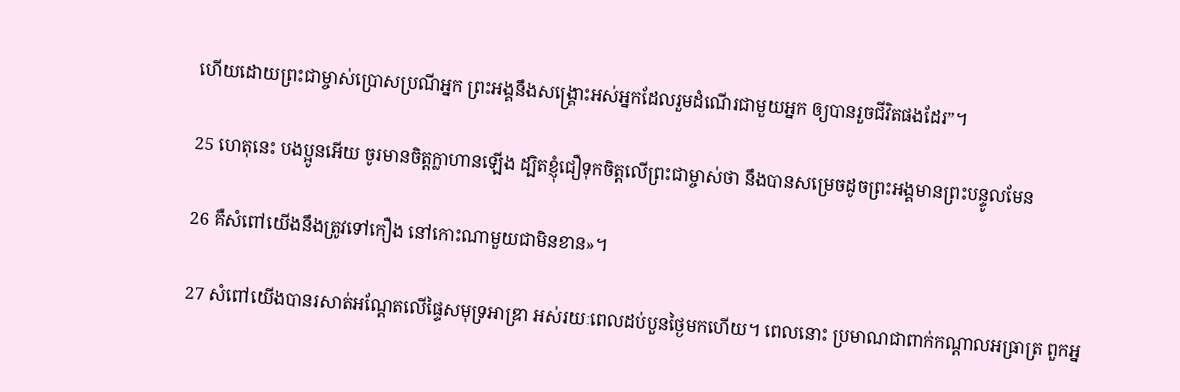ហើយដោយព្រះ‌ជាម្ចាស់ប្រោស‌ប្រណីអ្នក ព្រះ‌អង្គនឹងសង្គ្រោះអស់អ្នកដែលរួមដំណើរជាមួយអ្នក ឲ្យបានរួចជីវិតផងដែរ”។

25 ហេតុនេះ បង‌ប្អូនអើយ ចូរមានចិត្តក្លា‌ហានឡើង ដ្បិតខ្ញុំជឿទុកចិត្តលើព្រះ‌ជាម្ចាស់ថា នឹងបានសម្រេចដូចព្រះ‌អង្គមានព្រះ‌បន្ទូលមែន

26 គឺសំពៅយើងនឹងត្រូវទៅកឿង នៅកោះណាមួយជាមិនខាន»។

27 សំពៅយើងបានរសាត់អណ្ដែតលើផ្ទៃសមុទ្រអាឌ្រា អស់រយៈពេលដប់‌បួនថ្ងៃមកហើយ។ ពេលនោះ ប្រមាណជាពាក់កណ្ដាលអធ្រាត្រ ពួកអ្ន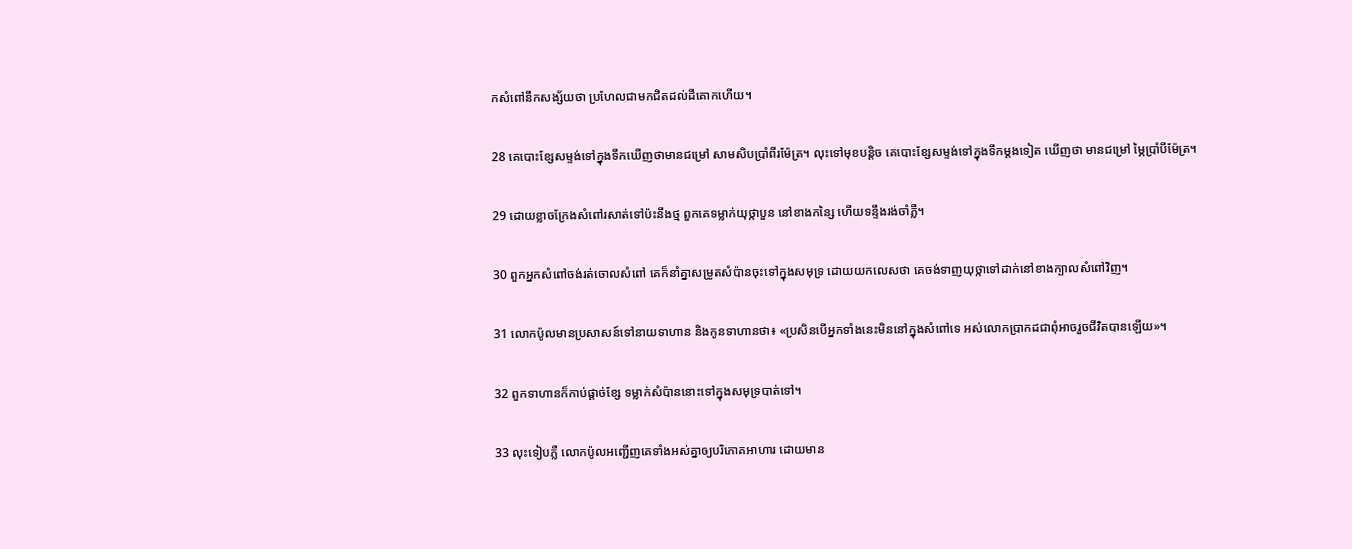កសំពៅនឹកសង្ស័យថា ប្រហែលជាមកជិតដល់ដីគោកហើយ។

28 គេបោះខ្សែសម្ទង់ទៅក្នុងទឹកឃើញថាមានជម្រៅ សាម‌សិបប្រាំ‌ពីរម៉ែត្រ។ លុះទៅមុខបន្តិច គេបោះខ្សែសម្ទង់ទៅក្នុងទឹកម្ដងទៀត ឃើញថា មានជម្រៅ ម្ភៃប្រាំបីម៉ែត្រ។

29 ដោយខ្លាចក្រែងសំពៅរសាត់ទៅប៉ះនឹងថ្ម ពួកគេទម្លាក់យុថ្កាបួន នៅខាងកន្សៃ ហើយទន្ទឹងរង់‌ចាំភ្លឺ។

30 ពួកអ្នកសំពៅចង់រត់ចោលសំពៅ គេក៏នាំគ្នាសម្រូតសំប៉ានចុះទៅក្នុងសមុទ្រ ដោយយកលេសថា គេចង់ទាញយុថ្កាទៅដាក់នៅខាងក្បាលសំពៅវិញ។

31 លោកប៉ូលមានប្រសាសន៍ទៅនាយទាហាន និងកូនទាហានថា៖ «ប្រសិនបើអ្នកទាំងនេះមិននៅក្នុងសំពៅទេ អស់លោកប្រាកដជាពុំអាចរួចជីវិតបានឡើយ»។

32 ពួកទាហានក៏កាប់ផ្ដាច់ខ្សែ ទម្លាក់សំប៉ាននោះទៅក្នុងសមុទ្របាត់ទៅ។

33 លុះទៀបភ្លឺ លោកប៉ូលអញ្ជើញគេទាំងអស់គ្នាឲ្យបរិភោគអាហារ ដោយមាន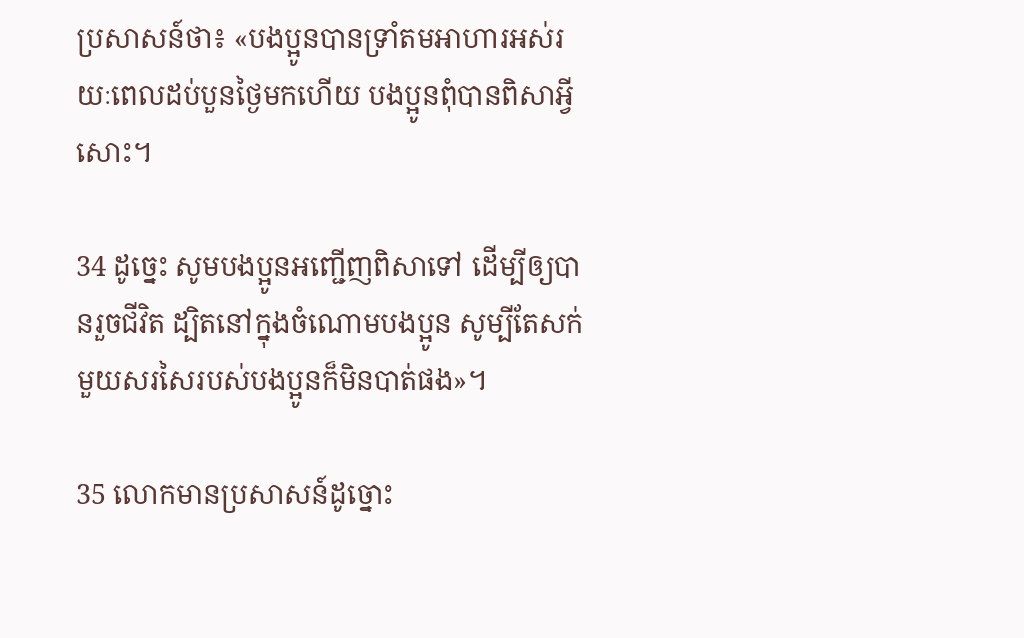ប្រសាសន៍ថា៖ «បង‌ប្អូនបានទ្រាំតមអាហារអស់រយៈពេលដប់‌បួនថ្ងៃមកហើយ បង‌ប្អូនពុំបានពិសាអ្វីសោះ។

34 ដូច្នេះ សូមបង‌ប្អូនអញ្ជើញពិសាទៅ ដើម្បីឲ្យបានរួចជីវិត ដ្បិតនៅក្នុងចំណោមបង‌ប្អូន សូម្បីតែសក់មួយសរសៃរបស់បង‌ប្អូនក៏មិនបាត់ផង»។

35 លោកមានប្រសាសន៍ដូច្នោះ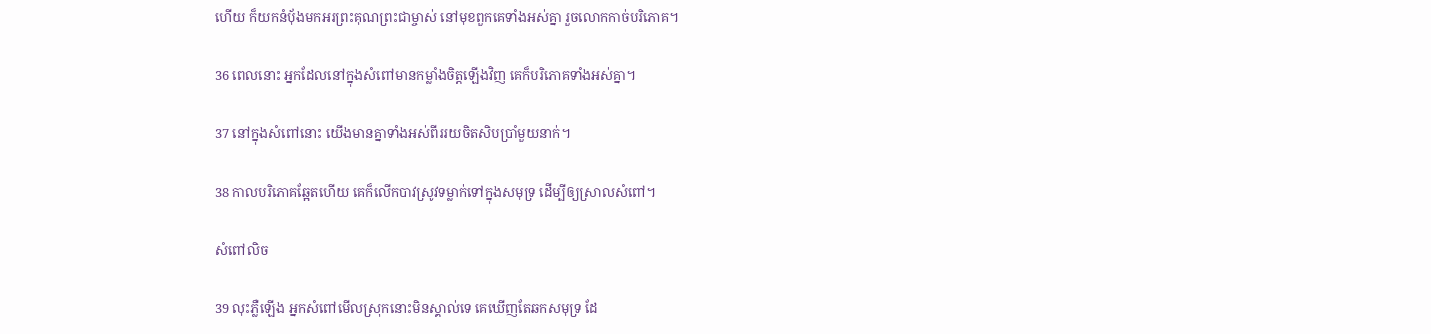ហើយ ក៏យកនំប៉័ងមកអរព្រះ‌គុណព្រះ‌ជាម្ចាស់ នៅមុខពួកគេទាំងអស់គ្នា រួចលោកកាច់បរិភោគ។

36 ពេលនោះ អ្នកដែលនៅក្នុងសំពៅមានកម្លាំងចិត្តឡើងវិញ គេក៏បរិភោគទាំងអស់គ្នា។

37 នៅក្នុងសំពៅនោះ យើងមានគ្នាទាំងអស់ពីររយចិត‌សិបប្រាំមួយនាក់។

38 កាលបរិភោគឆ្អែតហើយ គេក៏លើកបាវស្រូវទម្លាក់ទៅក្នុងសមុទ្រ ដើម្បីឲ្យស្រាលសំពៅ។

សំពៅលិច

39 លុះភ្លឺឡើង អ្នកសំពៅមើលស្រុកនោះមិនស្គាល់ទេ គេឃើញតែឆកសមុទ្រ ដែ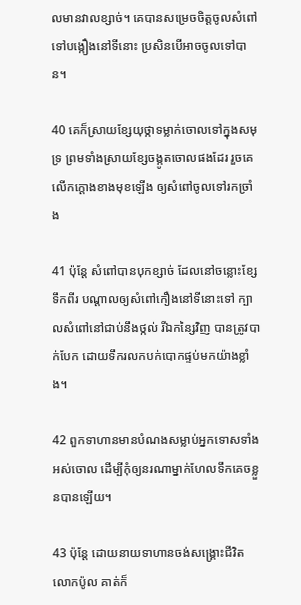លមានវាលខ្សាច់។ គេបានសម្រេចចិត្តចូលសំពៅទៅបង្កឿងនៅទីនោះ ប្រសិនបើអាចចូលទៅបាន។

40 គេក៏ស្រាយខ្សែយុថ្កាទម្លាក់ចោលទៅក្នុងសមុទ្រ ព្រមទាំងស្រាយខ្សែចង្កូតចោលផងដែរ រួចគេលើកក្ដោងខាងមុខឡើង ឲ្យសំពៅចូលទៅរកច្រាំង

41 ប៉ុន្តែ សំពៅបានបុកខ្សាច់ ដែលនៅចន្លោះខ្សែទឹកពីរ បណ្ដាលឲ្យសំពៅកឿងនៅទីនោះទៅ ក្បាលសំពៅនៅជាប់នឹងថ្កល់ រីឯកន្សៃវិញ បានត្រូវបាក់បែក ដោយទឹករលកបក់បោកផ្ទប់មកយ៉ាងខ្លាំង។

42 ពួកទាហានមានបំណងសម្លាប់អ្នកទោសទាំងអស់ចោល ដើម្បីកុំឲ្យនរណាម្នាក់ហែលទឹកគេចខ្លួនបានឡើយ។

43 ប៉ុន្តែ ដោយនាយទាហានចង់សង្គ្រោះជីវិតលោកប៉ូល គាត់ក៏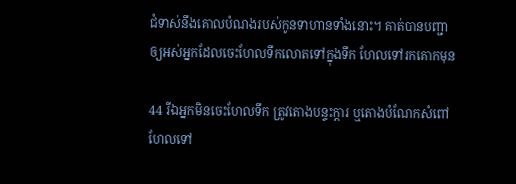ជំទាស់នឹងគោលបំណងរបស់កូនទាហានទាំងនោះ។ គាត់បានបញ្ជាឲ្យអស់អ្នកដែលចេះហែលទឹកលោតទៅក្នុងទឹក ហែលទៅរកគោកមុន

44 រីឯអ្នកមិនចេះហែលទឹក ត្រូវតោងបន្ទះក្ដារ ឬតោងបំណែកសំពៅហែលទៅ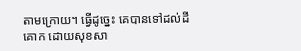តាមក្រោយ។ ធ្វើដូច្នេះ គេបានទៅដល់ដីគោក ដោយសុខ‌សា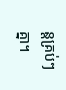ន្តគ្រប់ៗគ្នា។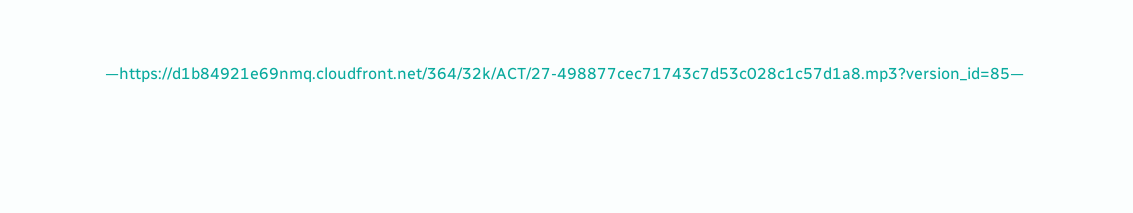—https://d1b84921e69nmq.cloudfront.net/364/32k/ACT/27-498877cec71743c7d53c028c1c57d1a8.mp3?version_id=85—